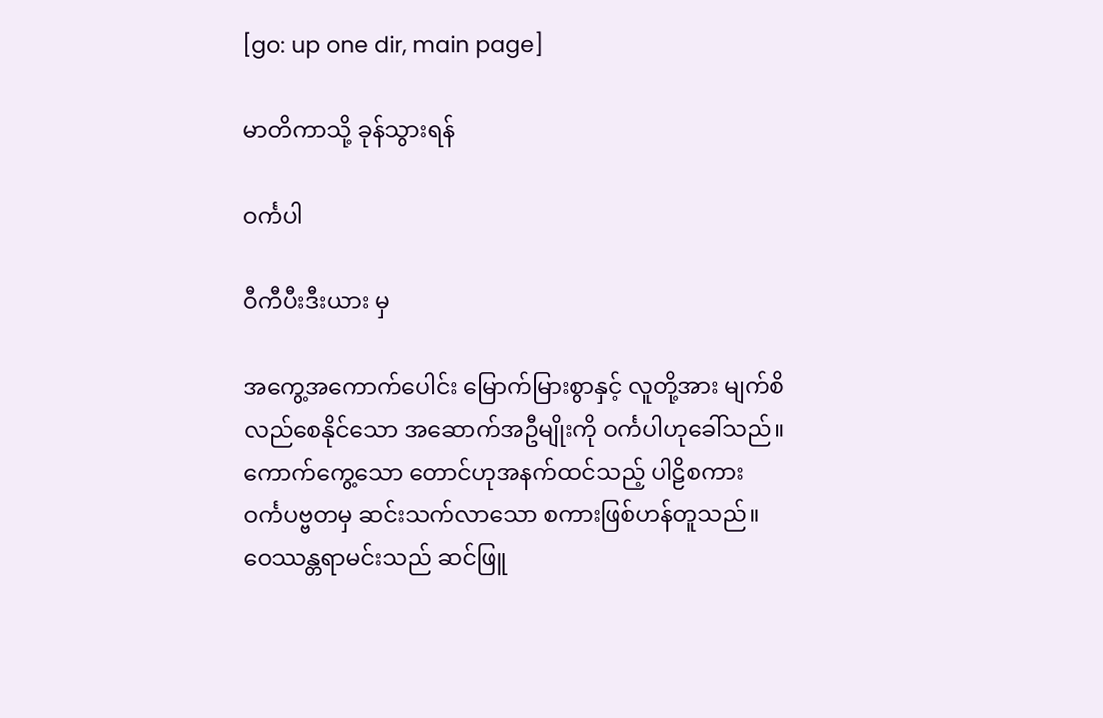[go: up one dir, main page]

မာတိကာသို့ ခုန်သွားရန်

ဝင်္ကပါ

ဝီကီပီးဒီးယား မှ

အကွေ့အကောက်ပေါင်း မြောက်မြားစွာနှင့် လူတို့အား မျက်စိလည်စေနိုင်သော အဆောက်အဦမျိုးကို ဝင်္ကပါဟုခေါ်သည်။ ကောက်ကွေ့သော တောင်ဟုအနက်ထင်သည့် ပါဠိစကား ဝင်္ကပဗ္ဗတမှ ဆင်းသက်လာသော စကားဖြစ်ဟန်တူသည်။ ဝေဿန္တရာမင်းသည် ဆင်ဖြူ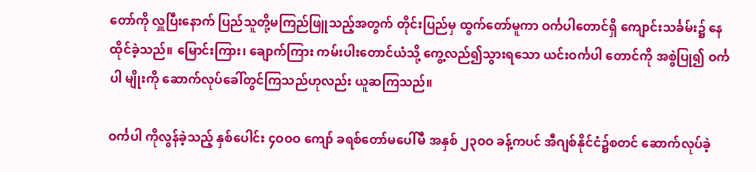တော်ကို လှူပြီးနောက် ပြည်သူတို့မကြည်ဖြူသည့်အတွက် တိုင်းပြည်မှ ထွက်တော်မူကာ ဝင်္ကပါတောင်ရှိ ကျောင်းသင်္ခမ်း၌ နေထိုင်ခဲ့သည်။ မြောင်းကြား၊ ချောက်ကြား ကမ်းပါးတောင်ယံသို့ ကွေ့လည်၍သွားရသော ယင်းဝင်္ကပါ တောင်ကို အစွဲပြု၍ ဝင်္ကပါ မျိုးကို ဆောက်လုပ်ခေါ်တွင်ကြသည်ဟုလည်း ယူဆကြသည်။

ဝင်္ကပါ ကိုလွန်ခဲ့သည့် နှစ်ပေါင်း ၄ဝဝဝ ကျော် ခရစ်တော်မပေါ်မီ အနှစ် ၂၃ဝဝ ခန့်ကပင် အီဂျစ်နိုင်ငံ၌စတင် ဆောက်လုပ်ခဲ့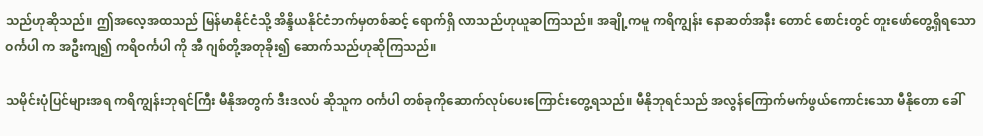သည်ဟုဆိုသည်။ ဤအလေ့အထသည် မြန်မာနိုင်ငံသို့ အိန္ဒိယနိုင်ငံဘက်မှတစ်ဆင့် ရောက်ရှိ လာသည်ဟုယူဆကြသည်။ အချို့ကမူ ကရိကျွန်း နောဆတ်အနီး တောင် စောင်းတွင် တူးဖော်တွေ့ရှိရသော ဝင်္ကပါ က အဦးကျ၍ ကရိဝင်္ကပါ ကို အီ ဂျစ်တို့အတုခိုး၍ ဆောက်သည်ဟုဆိုကြသည်။

သမိုင်းပုံပြင်များအရ ကရိကျွန်းဘုရင်ကြီး မီနိုအတွက် ဒီးဒလပ် ဆိုသူက ဝင်္ကပါ တစ်ခုကိုဆောက်လုပ်ပေးကြောင်းတွေ့ရသည်။ မီနိုဘုရင်သည် အလွန်ကြောက်မက်ဖွယ်ကောင်းသော မီနိုတော ခေါ်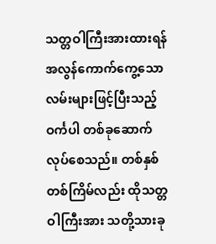သတ္တဝါကြီးအားထားရန် အလွန်ကောက်ကွေ့သောလမ်းများဖြင့်ပြီးသည့် ဝင်္ကပါ တစ်ခုဆောက်လုပ်စေသည်။ တစ်နှစ်တစ်ကြိမ်လည်း ထိုသတ္တဝါကြီးအား သတို့သားခု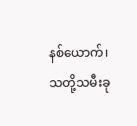နစ်ယောက်၊ သတို့သမီးခု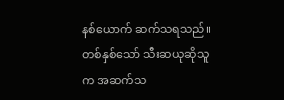နစ်ယောက် ဆက်သရသည်။ တစ်နှစ်သော် သီးဆယုဆိုသူက အဆက်သ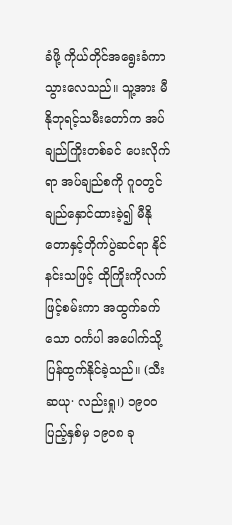ခံဖို့ ကိုယ်တိုင်အရွေးခံကာ သွားလေသည်။ သူ့အား မီနိုဘုရင့်သမီးတော်က အပ်ချည်ကြိုးတစ်ခင် ပေးလိုက်ရာ အပ်ချည်စကို ဂူဝတွင်ချည်နှောင်ထားခဲ့၍ မီနိုတောနှင့်တိုက်ပွဲဆင်ရာ နိုင်နင်းသဖြင့် ထိုကြိုးကိုလက်ဖြင့်စမ်းကာ အထွက်ခက်သော ဝင်္ကပါ အပေါက်သို့ ပြန်ထွက်နိုင်ခဲ့သည်။ (သီးဆယု· လည်းရှု၊) ၁၉ဝဝ ပြည့်နှစ်မှ ၁၉ဝ၈ ခု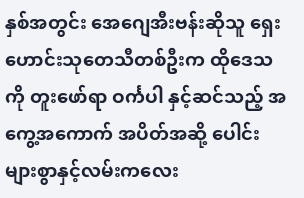နှစ်အတွင်း အေဂျေအီးဗန်းဆိုသူ ရှေးဟောင်းသုတေသီတစ်ဦးက ထိုဒေသကို တူးဖော်ရာ ဝင်္ကပါ နှင့်ဆင်သည့် အကွေ့အကောက် အပိတ်အဆို့ ပေါင်းများစွာနှင့်လမ်းကလေး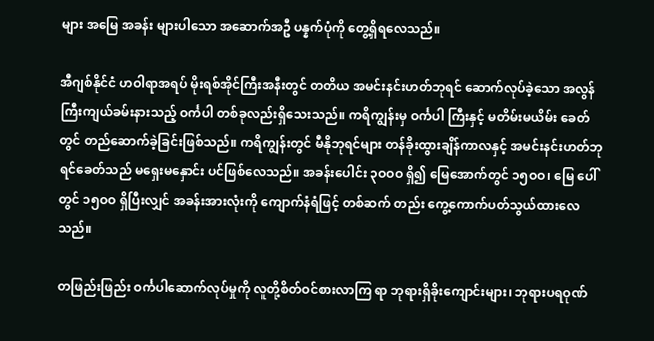များ အမြေ အခန်း များပါသော အဆောက်အဦ ပန္နက်ပုံကို တွေ့ရှိရလေသည်။

အီဂျစ်နိုင်ငံ ဟဝါရာအရပ် မိုးရစ်အိုင်ကြီးအနီးတွင် တတိယ အမင်းနင်းဟတ်ဘုရင် ဆောက်လုပ်ခဲ့သော အလွန်ကြီးကျယ်ခမ်းနားသည့် ဝင်္ကပါ တစ်ခုလည်းရှိသေးသည်။ ကရိကျွန်းမှ ဝင်္ကပါ ကြီးနှင့် မတိမ်းမယိမ်း ခေတ်တွင် တည်ဆောက်ခဲ့ခြင်းဖြစ်သည်။ ကရိကျွန်းတွင် မီနိုဘုရင်များ တန်ခိုးထွားချိန်ကာလနှင့် အမင်းနင်းဟတ်ဘုရင်ခေတ်သည် မရှေးမနှောင်း ပင်ဖြစ်လေသည်။ အခန်းပေါင်း ၃ဝဝဝ ရှိ၍ မြေအောက်တွင် ၁၅ဝဝ၊ မြေ ပေါ်တွင် ၁၅ဝဝ ရှိပြီးလျှင် အခန်းအားလုံးကို ကျောက်နံရံဖြင့် တစ်ဆက် တည်း ကွေ့ကောက်ပတ်သွယ်ထားလေသည်။

တဖြည်းဖြည်း ဝင်္ကပါဆောက်လုပ်မှုကို လူတို့စိတ်ဝင်စားလာကြ ရာ ဘုရားရှိခိုးကျောင်းများ၊ ဘုရားပရဝုဏ်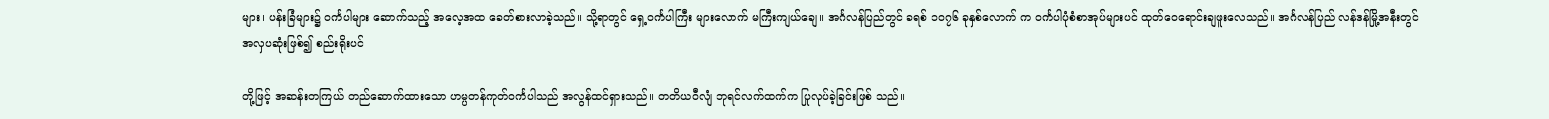များ၊ ပန်းခြံများ၌ ဝင်္ကပါများ ဆောက်သည့် အလေ့အထ ခေတ်စားလာခဲ့သည်။ သို့ရာတွင် ရှေ့ဝင်္ကပါကြီး များလောက် မကြီးကျယ်ချေ။ အင်္ဂလန်ပြည်တွင် ခရစ် ၁ဝ၇၆ ခုနှစ်လောက် က ဝင်္ကပါပုံစံစာအုပ်များပင် ထုတ်ဝေရောင်းချဖူးလေသည်။ အင်္ဂလန်ပြည် လန်ဒန်မြို့အနီးတွင် အလှပဆုံးဖြစ်၍ စည်းရိုးပင်

တို့ဖြင့် အဆန်းတကြယ် တည်ဆောက်ထားသော ဟမ္ပတန်ကုတ်ဝင်္ကပါသည် အလွန်ထင်ရှားသည်။ တတိယဝီလျံ ဘုရင်လက်ထက်က ပြုလုပ်ခဲ့ခြင်းဖြစ် သည်။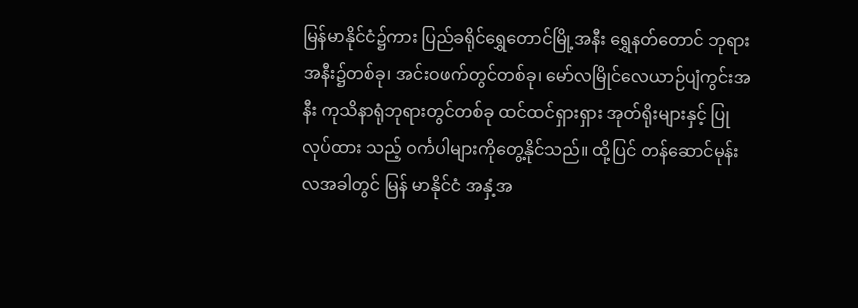မြန်မာနိုင်ငံ၌ကား ပြည်ခရိုင်ရွှေတောင်မြို့အနီး ရွှေနတ်တောင် ဘုရားအနီး၌တစ်ခု၊ အင်းဝဖက်တွင်တစ်ခု၊ မော်လမြိုင်လေယာဉ်ပျံကွင်းအနီး ကုသိနာရုံဘုရားတွင်တစ်ခု ထင်ထင်ရှားရှား အုတ်ရိုးများနှင့် ပြုလုပ်ထား သည့် ဝင်္ကပါများကိုတွေ့နိုင်သည်။ ထို့ပြင် တန်ဆောင်မုန်းလအခါတွင် မြန် မာနိုင်ငံ အနှံ့အ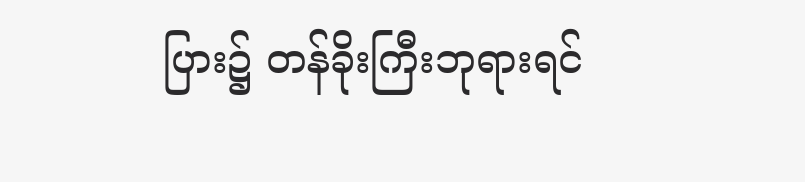ပြား၌ တန်ခိုးကြီးဘုရားရင်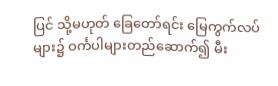ပြင် သို့မဟုတ် ခြေတော်ရင်း မြေကွက်လပ်များ၌ ဝင်္ကပါများတည်ဆောက်၍ မီး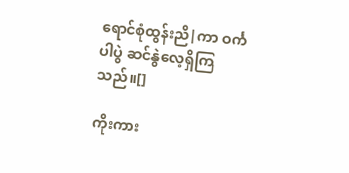ရောင်စုံထွန်းညိ|ကာ ဝင်္ကပါပွဲ ဆင်နွဲလေ့ရှိကြသည်။[]

ကိုးကား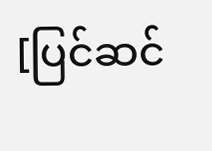[ပြင်ဆင်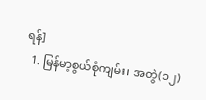ရန်]
  1. မြန်မာ့စွယ်စုံကျမ်း၊ အတွဲ(၁၂)